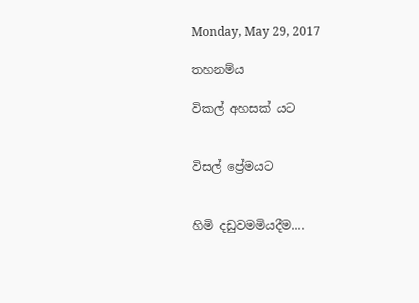Monday, May 29, 2017

තහනම්ය

විකල් අහසක් යට


විසල් ප්‍රේමයට


හිමි දඩුවමමියදීම....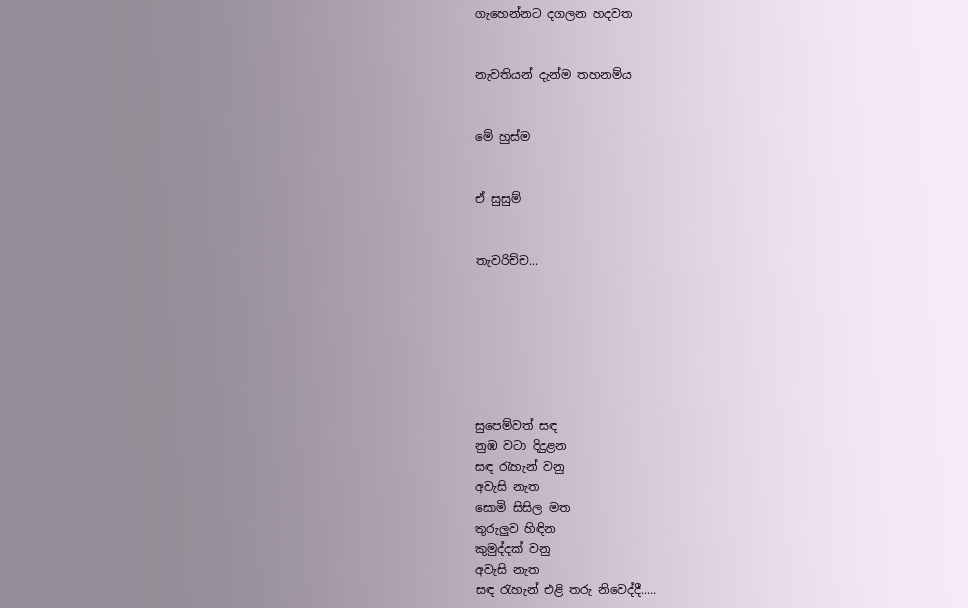ගැහෙන්නට දගලන හදවත


නැවතියන් දැන්ම තහනම්ය


මේ හුස්ම


ඒ සුසුම්


තැවරිච්ච...







සුපෙම්වත් සඳ
නුඹ වටා දිදුළන
සඳ රැහැන් වනු
අවැසි නැත
සොමි සිසිල මත
තුරුලුව හිඳින
කුමුද්දක් වනු
අවැසි නැත
සඳ රැහැන් එළි තරු නිවෙද්දී.....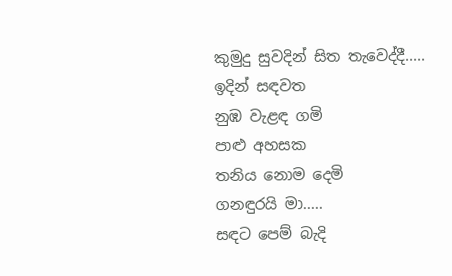කුමුදු සුවදින් සිත තැවෙද්දී.....
ඉදින් සඳවත
නුඹ වැළඳ ගමි
පාළු අහසක
තනිය නොම දෙමි
ගනඳුරයි මා.....
සඳට පෙම් බැදි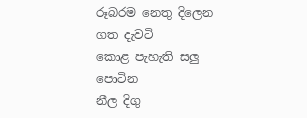රූබරම නෙතු දිලෙන
ගත දැවටි
කොළ පැහැති සලු පොටින
නීල දිගු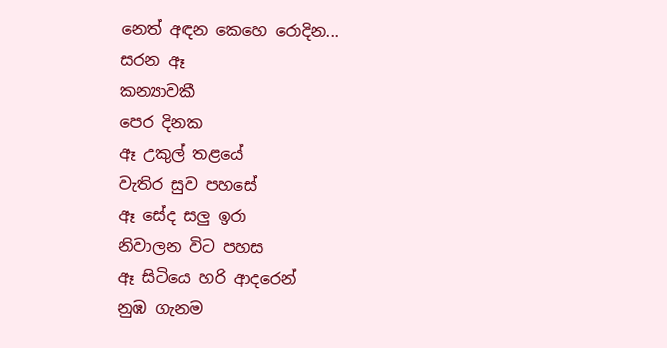නෙත් අඳන කෙහෙ රොදින...
සරන ඈ
කන්‍යාවකී
පෙර දිනක
ඈ උකුල් තළයේ
වැතිර සුව පහසේ
ඈ සේද සලු ඉරා
නිවාලන විට පහස
ඈ සිටියෙ හරි ආදරෙන්
නුඹ ගැනම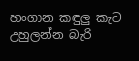හංගාන කඳුලු කැට
උහුලන්න බැරි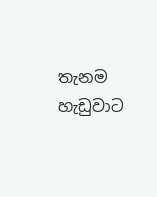තැනම
හැඩුවාට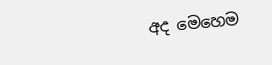අද මෙහෙම